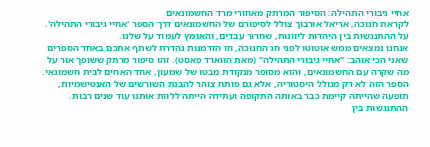אחיי גיבורי התהילה: הסיפור המרתק מאחורי מרד החשמונאים
לקראת חנוכה, אריאל אורבוך צולל לסיפורם של החשמונאים דרך הספר 'אחיי גיבורי התהילה'. על ההתנגשות בין היהדות ליוונות, שחרור עבדים, והאומץ לעמוד על שלנו.
אנחנו נמצאים ממש אוטוטו לפני חג החנוכה, וזו הזדמנות נהדרת לשתף אתכם באחד הספרים שאני הכי אוהב: "אחיי גיבורי התהילה" (מאת הווארד פאסט). זהו סיפור מרתק ששופך אור על מה שקרה עם החשמונאים, והוא מסופר מנקודת מבטו של שמעון, אחד האחים לבית חשמונאי. הספר הזה לא רק מגולל היסטוריה, אלא גם פותח צוהר להבנת השורשים של האנטישמיות, תופעה שהייתה קיימת כבר באותה התקופה ועתידה הייתה ללוות אותנו עוד שנים רבות.
ההתנגשות בין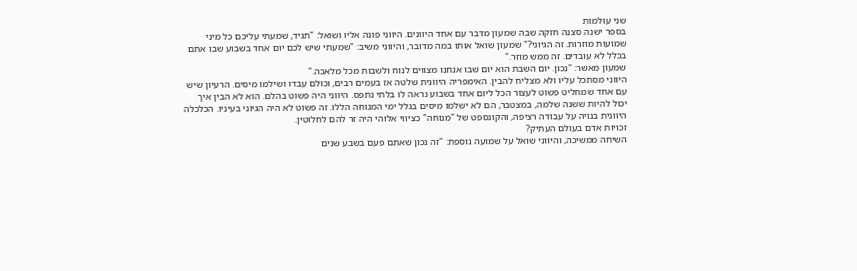שני עולמות
בספר ישנה סצנה חזקה שבה שמעון מדבר עם אחד היוונים. היווני פונה אליו ושואל: "תגיד, שמעתי עליכם כל מיני שמועות מוזרות. זה הגיוני?" שמעון שואל אותו במה מדובר, והיווני משיב: "שמעתי שיש לכם יום אחד בשבוע שבו אתם בכלל לא עובדים. זה ממש מוזר."
שמעון מאשר: "נכון. יום השבת הוא יום שבו אנחנו מצווים לנוח ולשבות מכל מלאכה."
היווני מסתכל עליו ולא מצליח להבין. האימפריה היוונית שלטה אז בעמים רבים, וכולם עבדו ושילמו מיסים. הרעיון שיש עם אחד שמחליט פשוט לעצור הכל ליום אחד בשבוע נראה לו בלתי נתפס. היווני היה פשוט בהלם. הוא לא הבין איך יכול להיות ששנה שלמה, במצטבר, הם לא ישלמו מיסים בגלל ימי המנוחה הללו. זה פשוט לא היה הגיוני בעיניו. הכלכלה היוונית בנויה על עבודה רציפה, והקונספט של "מנוחה" כציווי אלוהי היה זר להם לחלוטין.
זכויות אדם בעולם העתיק?
השיחה ממשיכה, והיווני שואל על שמועה נוספת: "זה נכון שאתם פעם בשבע שנים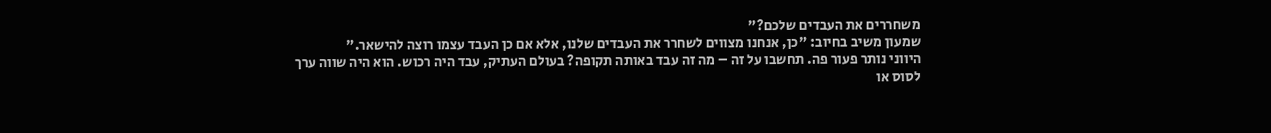משחררים את העבדים שלכם?"
שמעון משיב בחיוב: "כן, אנחנו מצווים לשחרר את העבדים שלנו, אלא אם כן העבד עצמו רוצה להישאר."
היווני נותר פעור פה. תחשבו על זה – מה זה עבד באותה תקופה? בעולם העתיק, עבד היה רכוש. הוא היה שווה ערך לסוס או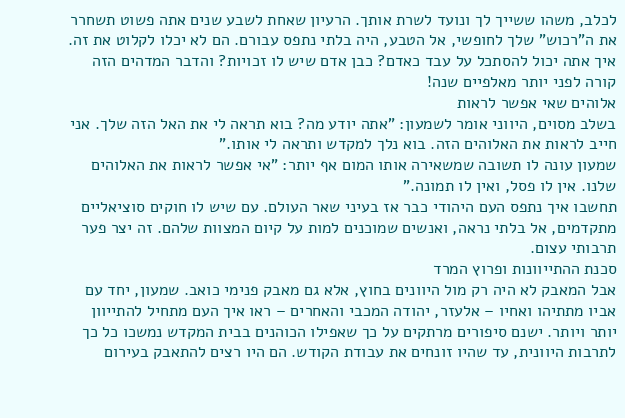לכלב, משהו ששייך לך ונועד לשרת אותך. הרעיון שאחת לשבע שנים אתה פשוט תשחרר את ה"רכוש" שלך לחופשי, אל הטבע, היה בלתי נתפס עבורם. הם לא יכלו לקלוט את זה. איך אתה יכול להסתכל על עבד כאדם? כבן אדם שיש לו זכויות? והדבר המדהים הזה קורה לפני יותר מאלפיים שנה!
אלוהים שאי אפשר לראות
בשלב מסוים, היווני אומר לשמעון: "אתה יודע מה? בוא תראה לי את האל הזה שלך. אני חייב לראות את האלוהים הזה. בוא נלך למקדש ותראה לי אותו."
שמעון עונה לו תשובה שמשאירה אותו המום אף יותר: "אי אפשר לראות את האלוהים שלנו. אין לו פסל, ואין לו תמונה."
תחשבו איך נתפס העם היהודי כבר אז בעיני שאר העולם. עם שיש לו חוקים סוציאליים מתקדמים, אל בלתי נראה, ואנשים שמוכנים למות על קיום המצוות שלהם. זה יצר פער תרבותי עצום.
סכנת ההתייוונות ופרוץ המרד
אבל המאבק לא היה רק מול היוונים בחוץ, אלא גם מאבק פנימי כואב. שמעון, יחד עם אביו מתתיהו ואחיו – אלעזר, יהודה המכבי והאחרים – ראו איך העם מתחיל להתייוון יותר ויותר. ישנם סיפורים מרתקים על כך שאפילו הכוהנים בבית המקדש נמשכו כל כך לתרבות היוונית, עד שהיו זונחים את עבודת הקודש. הם היו רצים להתאבק בעירום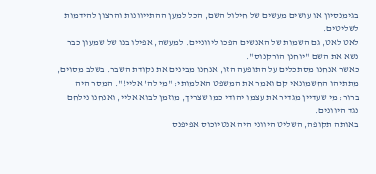בגימנסיון או עושים מעשים של חילול השם, הכל למען ההתייוונות והרצון להידמות לשליטים.
לאט לאט, גם השמות של האנשים הפכו ליווניים. למעשה, אפילו בנו של שמעון כבר נשא את השם "יוחנן הורקנוס".
כאשר אנחנו מסתכלים על התופעה הזו, אנחנו מבינים את נקודת השבר. בשלב מסוים, מתתיהו החשמונאי קם ואמר את המשפט האלמותי: "מי לה' אליי!". המסר היה ברור: מי שעדיין מגדיר את עצמו יהודי כמו שצריך, מוזמן לבוא אליי, ואנחנו נילחם נגד היוונים.
באותה תקופה, השליט היווני היה אנטיוכוס אפיפנס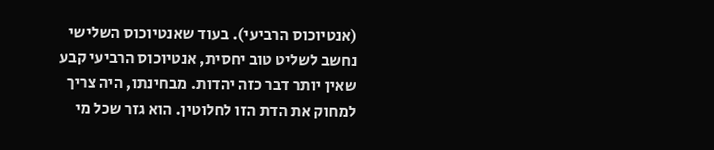(אנטיוכוס הרביעי). בעוד שאנטיוכוס השלישי נחשב לשליט טוב יחסית, אנטיוכוס הרביעי קבע שאין יותר דבר כזה יהדות. מבחינתו, היה צריך למחוק את הדת הזו לחלוטין. הוא גזר שכל מי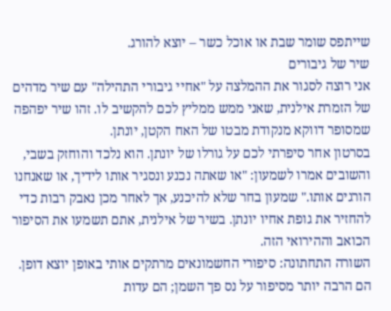שייתפס שומר שבת או אוכל כשר – יוצא להורג.
שיר של גיבורים
אני רוצה לסגור את ההמלצה על "אחיי גיבורי התהילה" עם שיר מדהים של הזמרת אילנית, שאני ממש ממליץ לכם להקשיב לו. זהו שיר יפהפה שמסופר דווקא מנקודת מבטו של האח הקטן, יונתן.
בסרטון אחר סיפרתי לכם על גורלו של יונתן. הוא נלכד והוחזק בשבי, והשובים אמרו לשמעון: "או שאתה נכנע ונסגיר אותו לידיך, או שאנחנו הורגים אותו." שמעון בחר שלא להיכנע, אך לאחר מכן נאבק רבות כדי להחזיר את גופת אחיו יונתן. בשיר של אילנית, אתם תשמעו את הסיפור הכואב וההירואי הזה.
השורה התחתונה: סיפורי החשמונאים מרתקים אותי באופן יוצא דופן. הם הרבה יותר מסיפור על נס פך השמן; הם עדות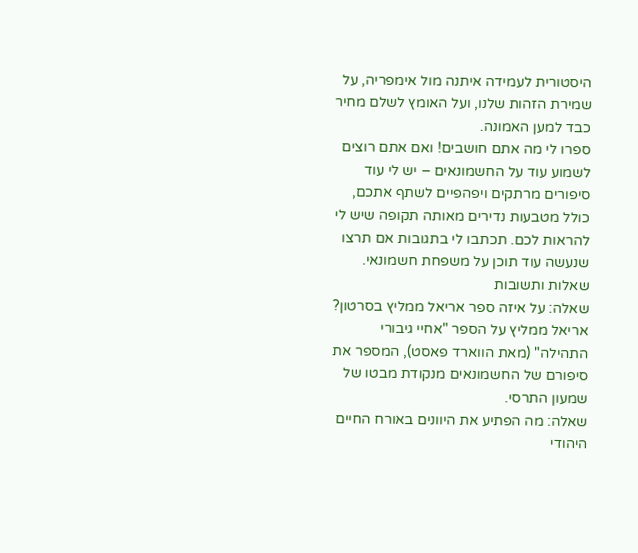היסטורית לעמידה איתנה מול אימפריה, על שמירת הזהות שלנו, ועל האומץ לשלם מחיר כבד למען האמונה.
ספרו לי מה אתם חושבים! ואם אתם רוצים לשמוע עוד על החשמונאים – יש לי עוד סיפורים מרתקים ויפהפיים לשתף אתכם, כולל מטבעות נדירים מאותה תקופה שיש לי להראות לכם. תכתבו לי בתגובות אם תרצו שנעשה עוד תוכן על משפחת חשמונאי.
שאלות ותשובות
שאלה: על איזה ספר אריאל ממליץ בסרטון?
אריאל ממליץ על הספר "אחיי גיבורי התהילה" (מאת הווארד פאסט), המספר את סיפורם של החשמונאים מנקודת מבטו של שמעון התרסי.
שאלה: מה הפתיע את היוונים באורח החיים היהודי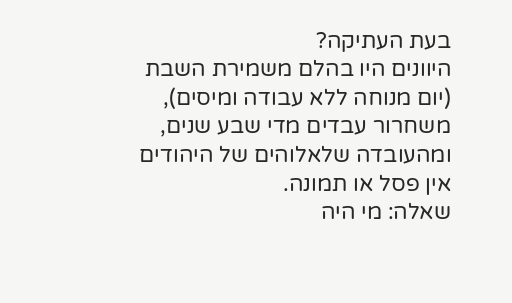בעת העתיקה?
היוונים היו בהלם משמירת השבת (יום מנוחה ללא עבודה ומיסים), משחרור עבדים מדי שבע שנים, ומהעובדה שלאלוהים של היהודים אין פסל או תמונה.
שאלה: מי היה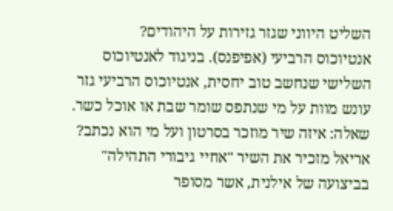השליט היווני שגזר גזירות על היהודים?
אנטיוכוס הרביעי (אפיפנס). בניגוד לאנטיוכוס השלישי שנחשב טוב יחסית, אנטיוכוס הרביעי גזר עונש מוות על מי שנתפס שומר שבת או אוכל כשר.
שאלה: איזה שיר מוזכר בסרטון ועל מי הוא נכתב?
אריאל מזכיר את השיר "אחיי גיבורי התהילה" בביצועה של אילנית, אשר מסופר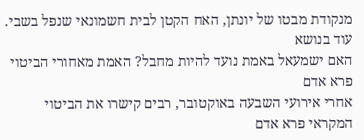מנקודת מבטו של יונתן, האח הקטן לבית חשמונאי שנפל בשבי.
עוד בנושא
האם ישמעאל באמת נועד להיות מחבל? האמת מאחורי הביטוי פרא אדם
אחרי אירועי השבעה באוקטובר, רבים קישרו את הביטוי המקראי פרא אדם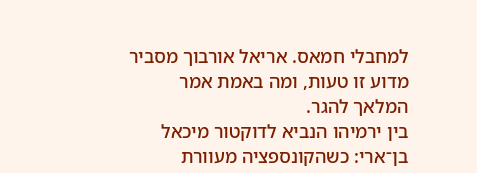למחבלי חמאס. אריאל אורבוך מסביר מדוע זו טעות, ומה באמת אמר המלאך להגר.
בין ירמיהו הנביא לדוקטור מיכאל בן־ארי: כשהקונספציה מעוורת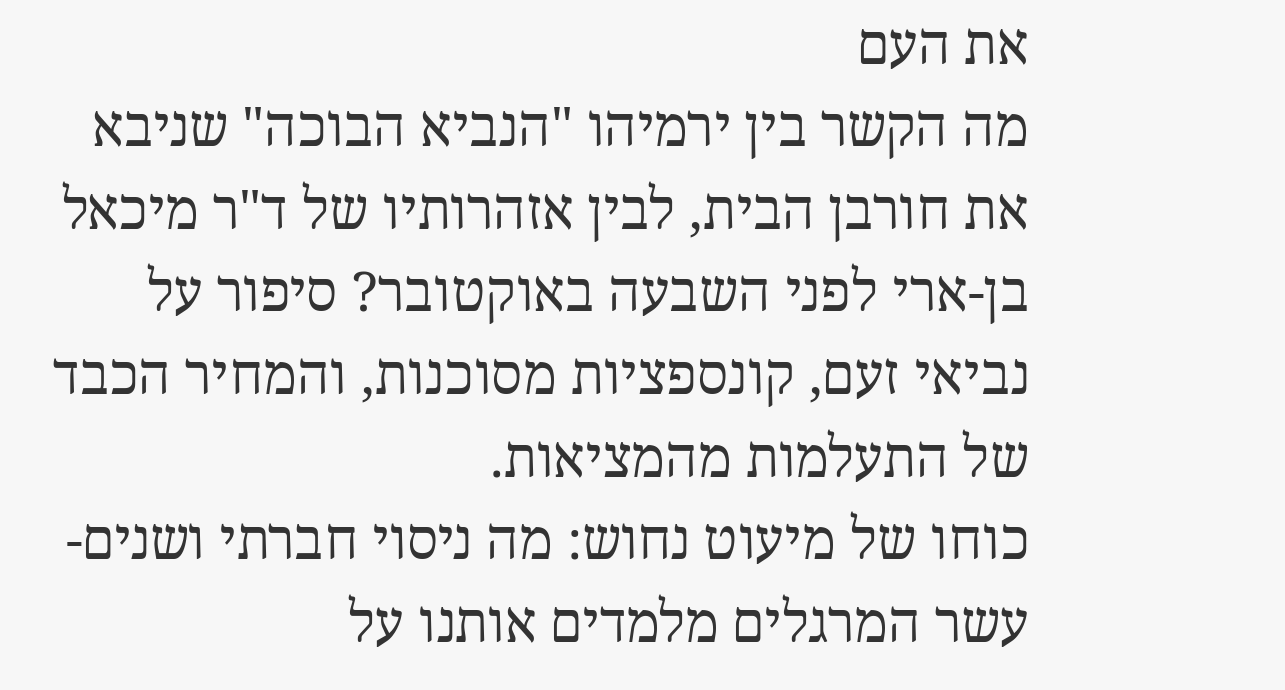את העם
מה הקשר בין ירמיהו "הנביא הבוכה" שניבא את חורבן הבית, לבין אזהרותיו של ד"ר מיכאל בן-ארי לפני השבעה באוקטובר? סיפור על נביאי זעם, קונספציות מסוכנות, והמחיר הכבד של התעלמות מהמציאות.
כוחו של מיעוט נחוש: מה ניסוי חברתי ושנים-עשר המרגלים מלמדים אותנו על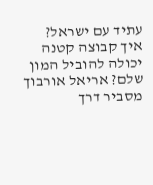עתיד עם ישראל?
איך קבוצה קטנה יכולה להוביל המון שלם? אריאל אורבוך מסביר דרך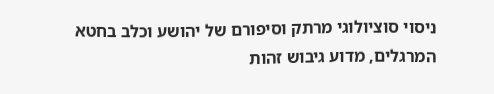ניסוי סוציולוגי מרתק וסיפורם של יהושע וכלב בחטא המרגלים, מדוע גיבוש זהות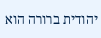יהודית ברורה הוא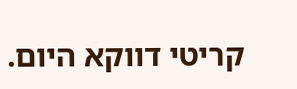קריטי דווקא היום.